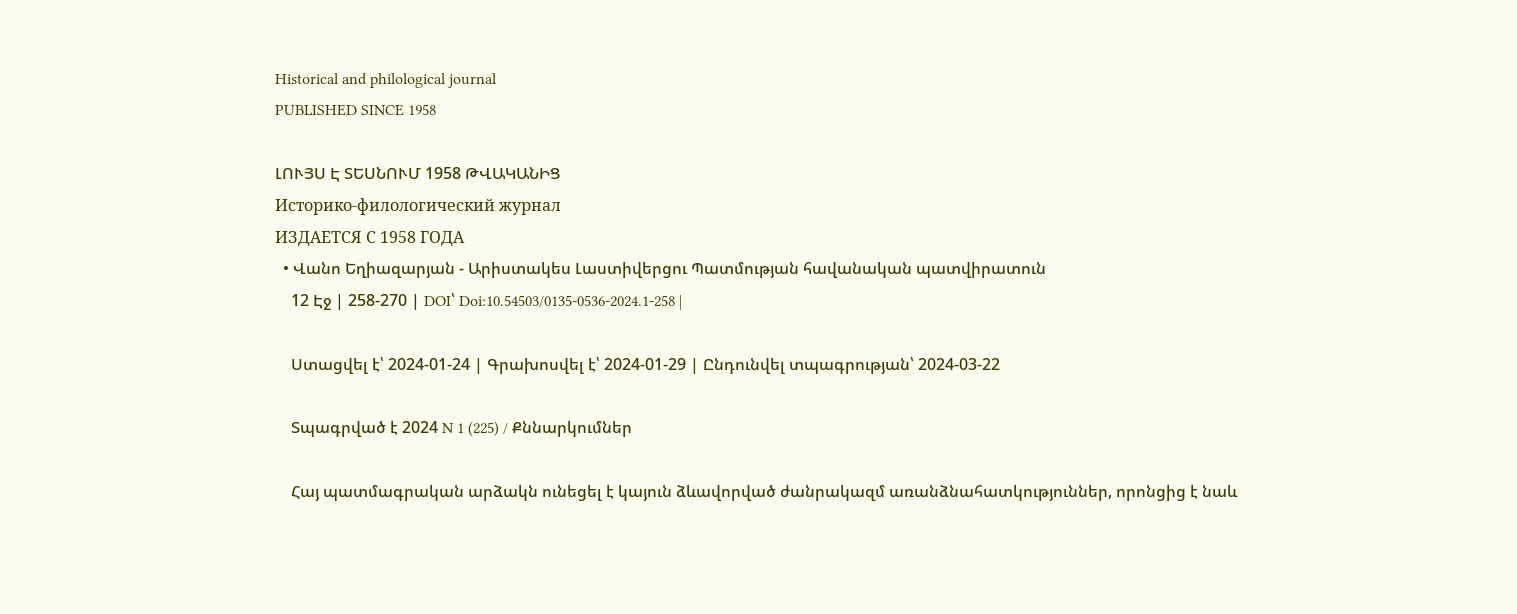Historical and philological journal
PUBLISHED SINCE 1958

ԼՈՒՅՍ Է ՏԵՍՆՈՒՄ 1958 ԹՎԱԿԱՆԻՑ
Историко-филологический журнал
ИЗДАЕТСЯ С 1958 ГОДА
  • Վանո Եղիազարյան - Արիստակես Լաստիվերցու Պատմության հավանական պատվիրատուն
    12 Էջ | 258-270 | DOI՝ Doi:10.54503/0135-0536-2024.1-258 |

    Ստացվել է՝ 2024-01-24 | Գրախոսվել է՝ 2024-01-29 | Ընդունվել տպագրության՝ 2024-03-22

    Տպագրված է 2024 N 1 (225) / Քննարկումներ

    Հայ պատմագրական արձակն ունեցել է կայուն ձևավորված ժանրակազմ առանձնահատկություններ, որոնցից է նաև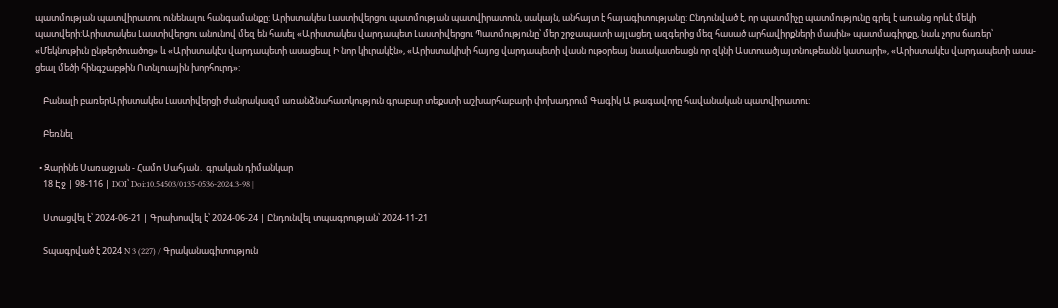պատմության պատվիրատու ունենալու հանգամանքը: Արիստակես Լաստիվերցու պատմության պատվիրատուն, սակայն, անհայտ է հայագիտությանը: Ընդունված է, որ պատմիչը պատմությունը գրել է առանց որևէ մեկի պատվերի:Արիստակես Լաստիվերցու անունով մեզ են հասել «Արիստակես վարդապետ Լաստիվերցու Պատմությունը՝ մեր շրջապատի այլացեղ ազգերից մեզ հասած արհավիրքների մասին» պատմագիրքը, նաև չորս ճառեր՝ «Մեկնութիւն ընթերծուածոց» և «Արիստակէս վարդապետի ասացեալ Ի նոր կիւրակէն», «Արիստակիսի հայոց վարդապետի վասն ութօրեայ նաւակատեացն որ զկնի Աստուածյայտնութեանն կատարի», «Արիստակէս վարդապետի ասա-ցեալ մեծի հինգշաբթին Ոտնլուային խորհուրդ»:

    Բանալի բառերԱրիստակես Լաստիվերցի ժանրակազմ առանձնահատկություն գրաբար տեքստի աշխարհաբարի փոխադրում Գագիկ Ա թագավորը հավանական պատվիրատու:

    Բեռնել

  • Զարինե Սառաջյան - Համո Սահյան․ գրական դիմանկար
    18 Էջ | 98-116 | DOI՝ Doi:10.54503/0135-0536-2024.3-98 |

    Ստացվել է՝ 2024-06-21 | Գրախոսվել է՝ 2024-06-24 | Ընդունվել տպագրության՝ 2024-11-21

    Տպագրված է 2024 N 3 (227) / Գրականագիտություն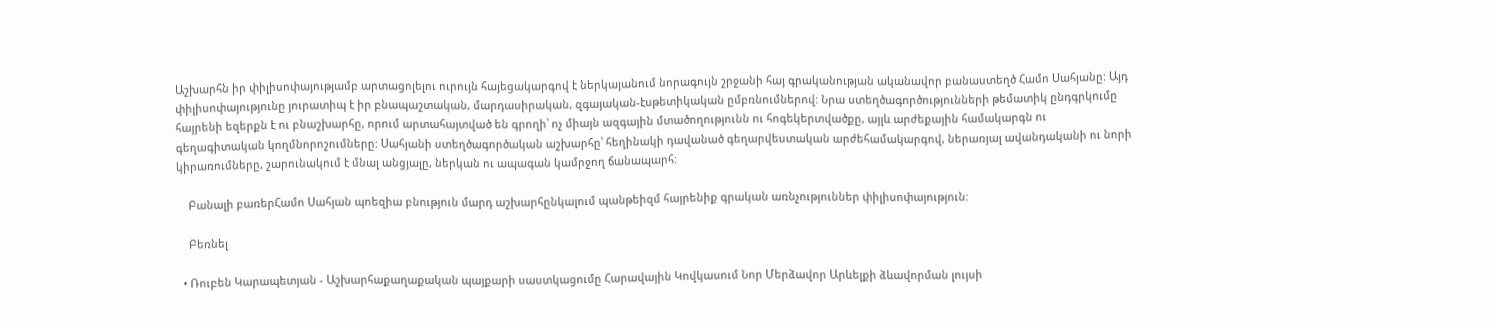Աշխարհն իր փիլիսոփայությամբ արտացոլելու ուրույն հայեցակարգով է ներկայանում նորագույն շրջանի հայ գրականության ականավոր բանաստեղծ Համո Սահյանը: Այդ փիլիսոփայությունը յուրատիպ է իր բնապաշտական, մարդասիրական, զգայական-էսթետիկական ըմբռնումներով: Նրա ստեղծագործությունների թեմատիկ ընդգրկումը հայրենի եզերքն է ու բնաշխարհը, որում արտահայտված են գրողի՝ ոչ միայն ազգային մտածողությունն ու հոգեկերտվածքը, այլև արժեքային համակարգն ու գեղագիտական կողմնորոշումները: Սահյանի ստեղծագործական աշխարհը՝ հեղինակի դավանած գեղարվեստական արժեհամակարգով, ներառյալ ավանդականի ու նորի կիրառումները, շարունակում է մնալ անցյալը, ներկան ու ապագան կամրջող ճանապարհ:

    Բանալի բառերՀամո Սահյան պոեզիա բնություն մարդ աշխարհընկալում պանթեիզմ հայրենիք գրական առնչություններ փիլիսոփայություն:

    Բեռնել

  • Ռուբեն Կարապետյան - Աշխարհաքաղաքական պայքարի սաստկացումը Հարավային Կովկասում Նոր Մերձավոր Արևելքի ձևավորման լույսի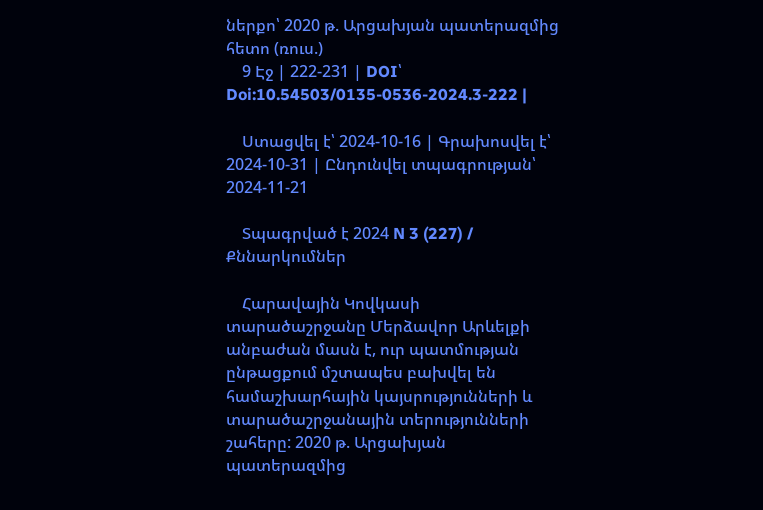ներքո՝ 2020 թ. Արցախյան պատերազմից հետո (ռուս.)
    9 Էջ | 222-231 | DOI՝ Doi:10.54503/0135-0536-2024.3-222 |

    Ստացվել է՝ 2024-10-16 | Գրախոսվել է՝ 2024-10-31 | Ընդունվել տպագրության՝ 2024-11-21

    Տպագրված է 2024 N 3 (227) / Քննարկումներ

    Հարավային Կովկասի տարածաշրջանը Մերձավոր Արևելքի անբաժան մասն է, ուր պատմության ընթացքում մշտապես բախվել են համաշխարհային կայսրությունների և տարածաշրջանային տերությունների շահերը: 2020 թ. Արցախյան պատերազմից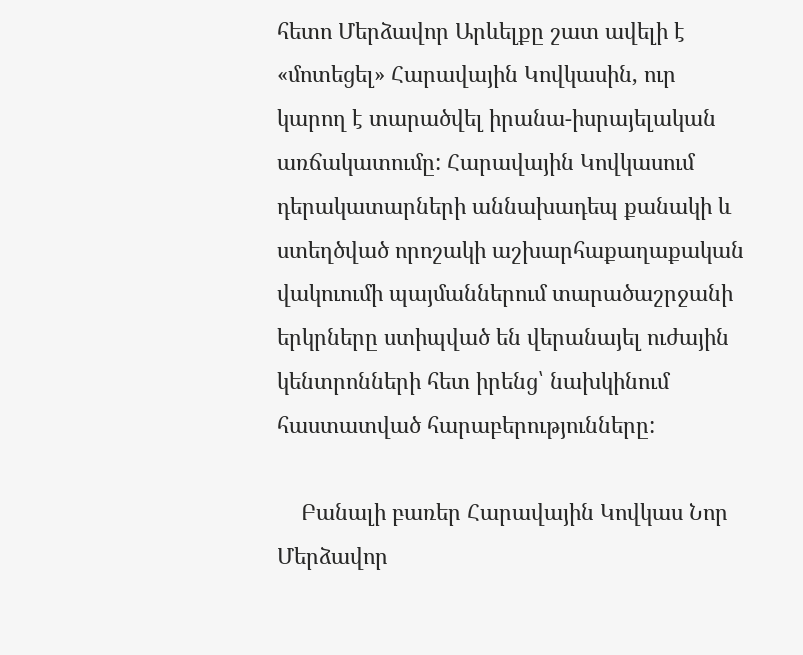հետո Մերձավոր Արևելքը շատ ավելի է «մոտեցել» Հարավային Կովկասին, ուր կարող է տարածվել իրանա-իսրայելական առճակատումը: Հարավային Կովկասում դերակատարների աննախադեպ քանակի և ստեղծված որոշակի աշխարհաքաղաքական վակուումի պայմաններում տարածաշրջանի երկրները ստիպված են վերանայել ուժային կենտրոնների հետ իրենց՝ նախկինում հաստատված հարաբերությունները:

    Բանալի բառեր Հարավային Կովկաս Նոր Մերձավոր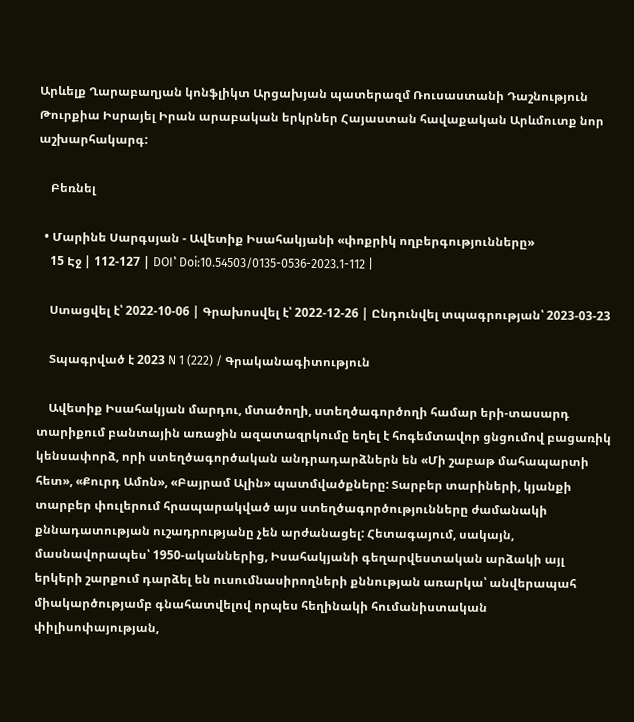Արևելք Ղարաբաղյան կոնֆլիկտ Արցախյան պատերազմ Ռուսաստանի Դաշնություն Թուրքիա Իսրայել Իրան արաբական երկրներ Հայաստան հավաքական Արևմուտք նոր աշխարհակարգ:

    Բեռնել

  • Մարինե Սարգսյան - Ավետիք Իսահակյանի «փոքրիկ ողբերգությունները»
    15 Էջ | 112-127 | DOI՝ Doi:10.54503/0135-0536-2023.1-112 |

    Ստացվել է՝ 2022-10-06 | Գրախոսվել է՝ 2022-12-26 | Ընդունվել տպագրության՝ 2023-03-23

    Տպագրված է 2023 N 1 (222) / Գրականագիտություն

    Ավետիք Իսահակյան մարդու, մտածողի, ստեղծագործողի համար երի-տասարդ տարիքում բանտային առաջին ազատազրկումը եղել է հոգեմտավոր ցնցումով բացառիկ կենսափորձ, որի ստեղծագործական անդրադարձներն են «Մի շաբաթ մահապարտի հետ», «Քուրդ Ամոն», «Բայրամ Ալին» պատմվածքները: Տարբեր տարիների, կյանքի տարբեր փուլերում հրապարակված այս ստեղծագործությունները ժամանակի քննադատության ուշադրությանը չեն արժանացել: Հետագայում, սակայն, մասնավորապես՝ 1950-ականներից, Իսահակյանի գեղարվեստական արձակի այլ երկերի շարքում դարձել են ուսումնասիրողների քննության առարկա՝ անվերապահ միակարծությամբ գնահատվելով որպես հեղինակի հումանիստական փիլիսոփայության,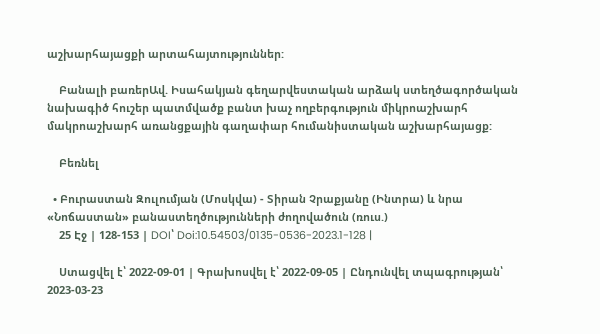աշխարհայացքի արտահայտություններ:

    Բանալի բառերԱվ. Իսահակյան գեղարվեստական արձակ ստեղծագործական նախագիծ հուշեր պատմվածք բանտ խաչ ողբերգություն միկրոաշխարհ մակրոաշխարհ առանցքային գաղափար հումանիստական աշխարհայացք:

    Բեռնել

  • Բուրաստան Զուլումյան (Մոսկվա) - Տիրան Չրաքյանը (Ինտրա) և նրա «Նոճաստան» բանաստեղծությունների ժողովածուն (ռուս.)
    25 Էջ | 128-153 | DOI՝ Doi:10.54503/0135-0536-2023.1-128 |

    Ստացվել է՝ 2022-09-01 | Գրախոսվել է՝ 2022-09-05 | Ընդունվել տպագրության՝ 2023-03-23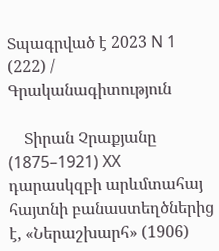Տպագրված է 2023 N 1 (222) / Գրականագիտություն

    Տիրան Չրաքյանը (1875–1921) XX դարասկզբի արևմտահայ հայտնի բանաստեղծներից է, «Ներաշխարհ» (1906)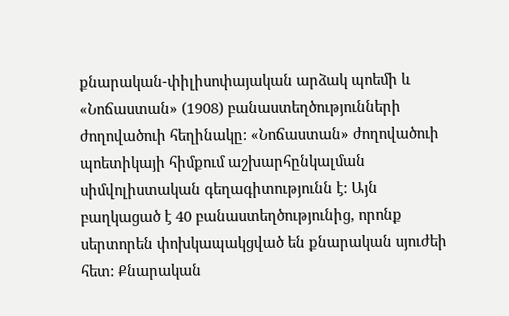քնարական-փիլիսոփայական արձակ պոեմի և «Նոճաստան» (1908) բանաստեղծությունների ժողովածուի հեղինակը: «Նոճաստան» ժողովածուի պոետիկայի հիմքում աշխարհընկալման սիմվոլիստական գեղագիտությունն է: Այն բաղկացած է 40 բանաստեղծությունից, որոնք սերտորեն փոխկապակցված են քնարական սյուժեի հետ: Քնարական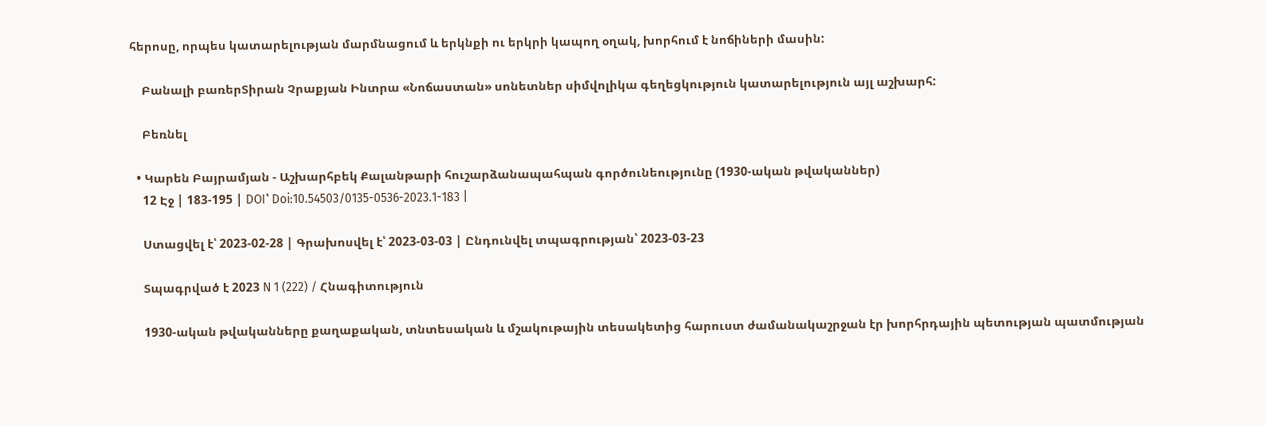հերոսը, որպես կատարելության մարմնացում և երկնքի ու երկրի կապող օղակ, խորհում է նոճիների մասին:

    Բանալի բառերՏիրան Չրաքյան Ինտրա «Նոճաստան» սոնետներ սիմվոլիկա գեղեցկություն կատարելություն այլ աշխարհ:

    Բեռնել

  • Կարեն Բայրամյան - Աշխարհբեկ Քալանթարի հուշարձանապահպան գործունեությունը (1930-ական թվականներ)
    12 Էջ | 183-195 | DOI՝ Doi:10.54503/0135-0536-2023.1-183 |

    Ստացվել է՝ 2023-02-28 | Գրախոսվել է՝ 2023-03-03 | Ընդունվել տպագրության՝ 2023-03-23

    Տպագրված է 2023 N 1 (222) / Հնագիտություն

    1930-ական թվականները քաղաքական, տնտեսական և մշակութային տեսակետից հարուստ ժամանակաշրջան էր խորհրդային պետության պատմության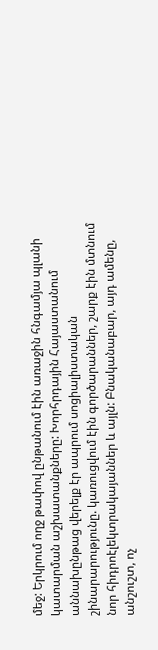մեջ: Երկրում ողջ թափով ընթանում էին առաջին հնգամյա պլանի կատարման աշխատանքները: Խորհրդային Հայաստանում աննախընթաց վերելք էր ապրում սոցիալիստական շինարարությունը. կառուցվում էին գործարաններ, շարք էին մտնում նոր հիդրոէլեկտրակայաններ և այլն: Բնականաբար, այդ ամենը, անշուշտ, ոչ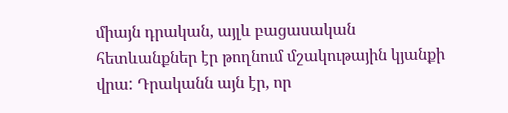միայն դրական, այլև բացասական հետևանքներ էր թողնում մշակութային կյանքի վրա: Դրականն այն էր, որ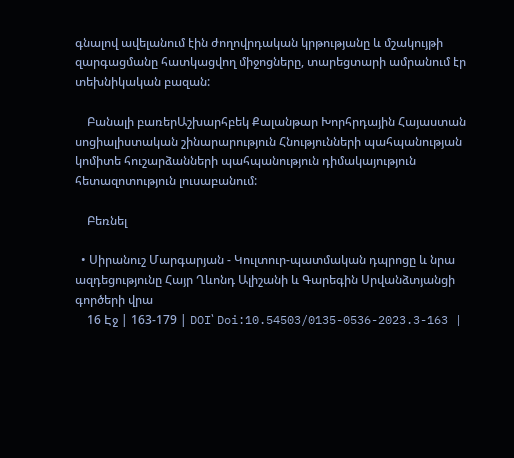գնալով ավելանում էին ժողովրդական կրթությանը և մշակույթի զարգացմանը հատկացվող միջոցները, տարեցտարի ամրանում էր տեխնիկական բազան:

    Բանալի բառերԱշխարհբեկ Քալանթար Խորհրդային Հայաստան սոցիալիստական շինարարություն Հնությունների պահպանության կոմիտե հուշարձանների պահպանություն դիմակայություն հետազոտություն լուսաբանում:

    Բեռնել

  • Սիրանուշ Մարգարյան - Կուլտուր-պատմական դպրոցը և նրա ազդեցությունը Հայր Ղևոնդ Ալիշանի և Գարեգին Սրվանձտյանցի գործերի վրա
    16 Էջ | 163-179 | DOI՝ Doi:10.54503/0135-0536-2023.3-163 |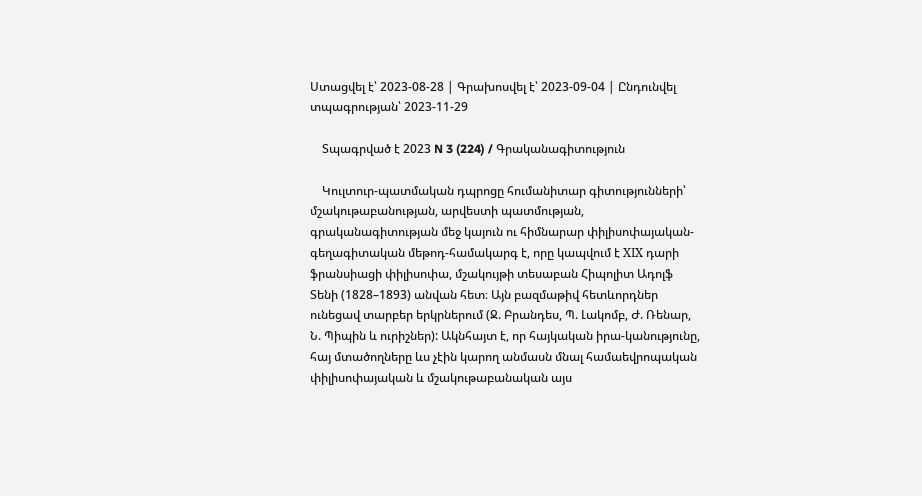Ստացվել է՝ 2023-08-28 | Գրախոսվել է՝ 2023-09-04 | Ընդունվել տպագրության՝ 2023-11-29

    Տպագրված է 2023 N 3 (224) / Գրականագիտություն

    Կուլտուր-պատմական դպրոցը հումանիտար գիտությունների՝ մշակութաբանության, արվեստի պատմության, գրականագիտության մեջ կայուն ու հիմնարար փիլիսոփայական-գեղագիտական մեթոդ-համակարգ է, որը կապվում է XІX դարի ֆրանսիացի փիլիսոփա, մշակույթի տեսաբան Հիպոլիտ Ադոլֆ Տենի (1828–1893) անվան հետ։ Այն բազմաթիվ հետևորդներ ունեցավ տարբեր երկրներում (Ջ. Բրանդես, Պ. Լակոմբ, Ժ. Ռենար, Ն. Պիպին և ուրիշներ): Ակնհայտ է, որ հայկական իրա-կանությունը, հայ մտածողները ևս չէին կարող անմասն մնալ համաեվրոպական փիլիսոփայական և մշակութաբանական այս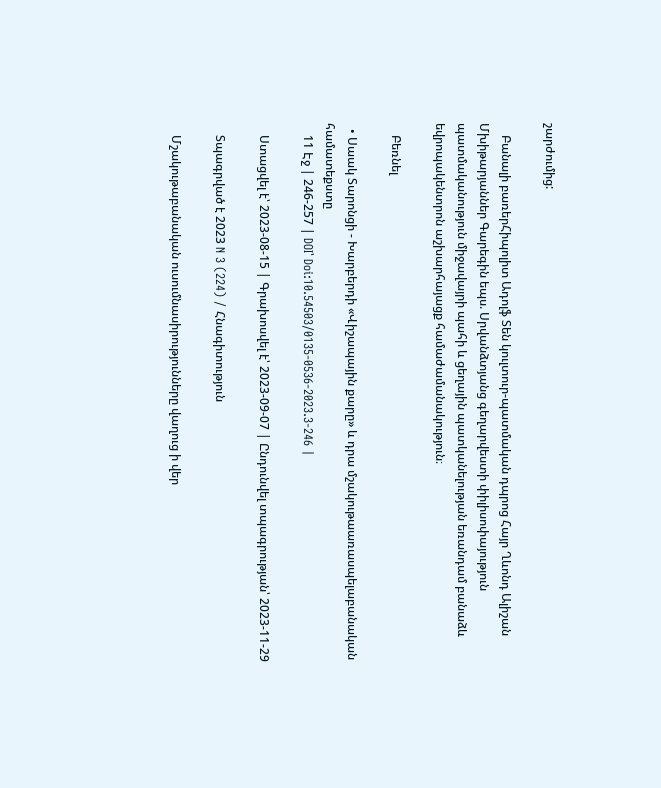շարժումից:

    Բանալի բառերՀիպոլիտ Ադոլֆ Տեն կուլտուր-պատմական դպրոց Հայր Ղևոնդ Ալիշան Մխիթարյաններ Գարեգին եպս. Սրվանձտյանց գեղարվեստի փիլիսոփայություն պատմականություն միջավայրի պահի և ցեղային պատկանելության եռանդամ բանաձև եվրոպակենտրոն աշխարհայացք համաժամանակություն։

    Բեռնել

  • Սաակ Տարոնցի - Խարբերդի «Վիշապային քարը» և դրա մշակութաառասպելաբանական համատեքստը
    11 Էջ | 246-257 | DOI՝ Doi:10.54503/0135-0536-2023.3-246 |

    Ստացվել է՝ 2023-08-15 | Գրախոսվել է՝ 2023-09-07 | Ընդունվել տպագրության՝ 2023-11-29

    Տպագրված է 2023 N 3 (224) / Հնագիտություն

    Մշակութաբանական ուսումնասիրությունները վաղուց ի վեր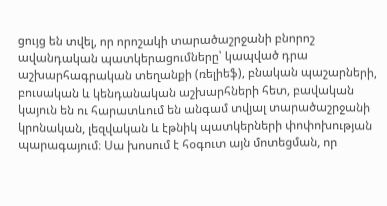ցույց են տվել, որ որոշակի տարածաշրջանի բնորոշ ավանդական պատկերացումները՝ կապված դրա աշխարհագրական տեղանքի (ռելիեֆ), բնական պաշարների, բուսական և կենդանական աշխարհների հետ, բավական կայուն են ու հարատևում են անգամ տվյալ տարածաշրջանի կրոնական, լեզվական և էթնիկ պատկերների փոփոխության պարագայում։ Սա խոսում է հօգուտ այն մոտեցման, որ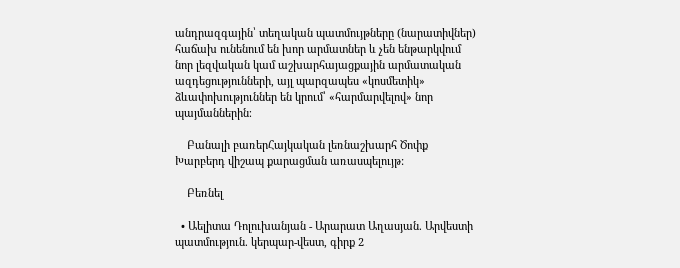անդրազգային՝ տեղական պատմույթները (նարատիվներ) հաճախ ունենում են խոր արմատներ և չեն ենթարկվում նոր լեզվական կամ աշխարհայացքային արմատական ազդեցությունների, այլ պարզապես «կոսմետիկ» ձևափոխություններ են կրում՝ «հարմարվելով» նոր պայմաններին։

    Բանալի բառերՀայկական լեռնաշխարհ Ծոփք Խարբերդ վիշապ քարացման առասպելույթ:

    Բեռնել

  • Աելիտա Դոլուխանյան - Արարատ Աղասյան. Արվեստի պատմություն. կերպար-վեստ, գիրք 2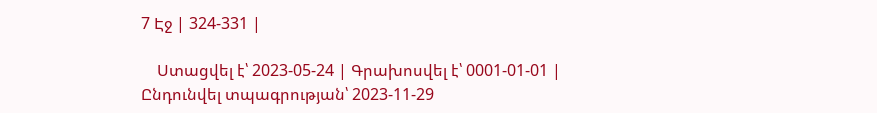7 Էջ | 324-331 |

    Ստացվել է՝ 2023-05-24 | Գրախոսվել է՝ 0001-01-01 | Ընդունվել տպագրության՝ 2023-11-29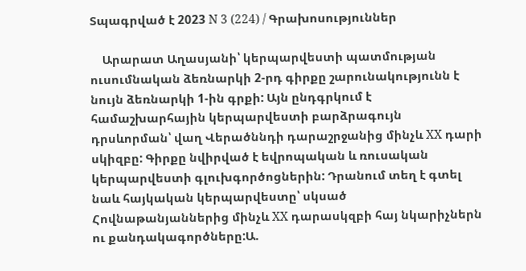Տպագրված է 2023 N 3 (224) / Գրախոսություններ

    Արարատ Աղասյանի՝ կերպարվեստի պատմության ուսումնական ձեռնարկի 2-րդ գիրքը շարունակությունն է նույն ձեռնարկի 1-ին գրքի: Այն ընդգրկում է համաշխարհային կերպարվեստի բարձրագույն դրսևորման՝ վաղ Վերածննդի դարաշրջանից մինչև XX դարի սկիզբը: Գիրքը նվիրված է եվրոպական և ռուսական կերպարվեստի գլուխգործոցներին: Դրանում տեղ է գտել նաև հայկական կերպարվեստը՝ սկսած Հովնաթանյաններից մինչև XX դարասկզբի հայ նկարիչներն ու քանդակագործները:Ա.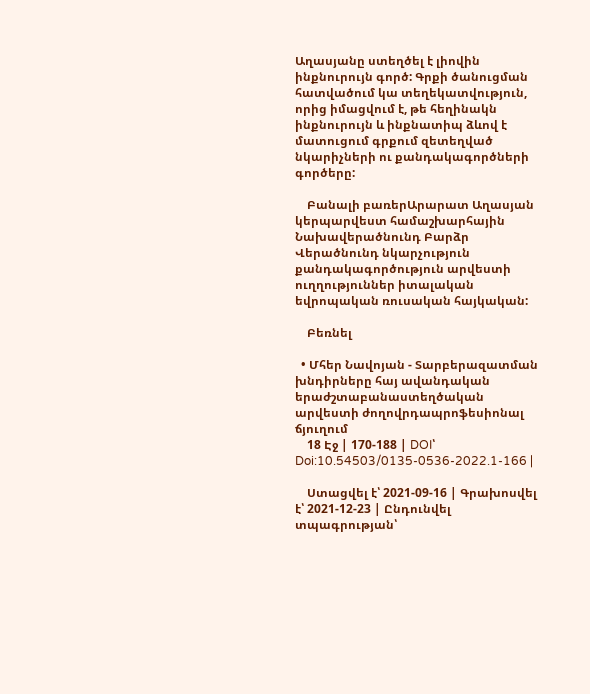Աղասյանը ստեղծել է լիովին ինքնուրույն գործ: Գրքի ծանուցման հատվածում կա տեղեկատվություն, որից իմացվում է, թե հեղինակն ինքնուրույն և ինքնատիպ ձևով է մատուցում գրքում զետեղված նկարիչների ու քանդակագործների գործերը:

    Բանալի բառերԱրարատ Աղասյան կերպարվեստ համաշխարհային Նախավերածնունդ Բարձր Վերածնունդ նկարչություն քանդակագործություն արվեստի ուղղություններ իտալական եվրոպական ռուսական հայկական:

    Բեռնել

  • Մհեր Նավոյան - Տարբերազատման խնդիրները հայ ավանդական երաժշտաբանաստեղծական արվեստի ժողովրդապրոֆեսիոնալ ճյուղում
    18 Էջ | 170-188 | DOI՝ Doi:10.54503/0135-0536-2022.1-166 |

    Ստացվել է՝ 2021-09-16 | Գրախոսվել է՝ 2021-12-23 | Ընդունվել տպագրության՝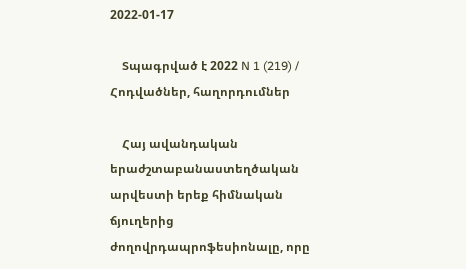2022-01-17

    Տպագրված է 2022 N 1 (219) / Հոդվածներ, հաղորդումներ

    Հայ ավանդական երաժշտաբանաստեղծական արվեստի երեք հիմնական ճյուղերից ժողովրդապրոֆեսիոնալը, որը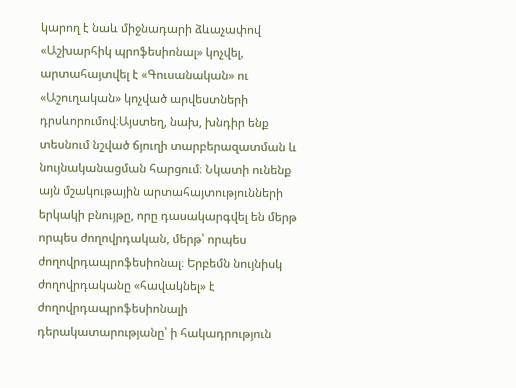կարող է նաև միջնադարի ձևաչափով «Աշխարհիկ պրոֆեսիոնալ» կոչվել, արտահայտվել է «Գուսանական» ու «Աշուղական» կոչված արվեստների դրսևորումով։Այստեղ, նախ, խնդիր ենք տեսնում նշված ճյուղի տարբերազատման և նույնականացման հարցում։ Նկատի ունենք այն մշակութային արտահայտությունների երկակի բնույթը, որը դասակարգվել են մերթ որպես ժողովրդական, մերթ՝ որպես ժողովրդապրոֆեսիոնալ։ Երբեմն նույնիսկ ժողովրդականը «հավակնել» է ժողովրդապրոֆեսիոնալի դերակատարությանը՝ ի հակադրություն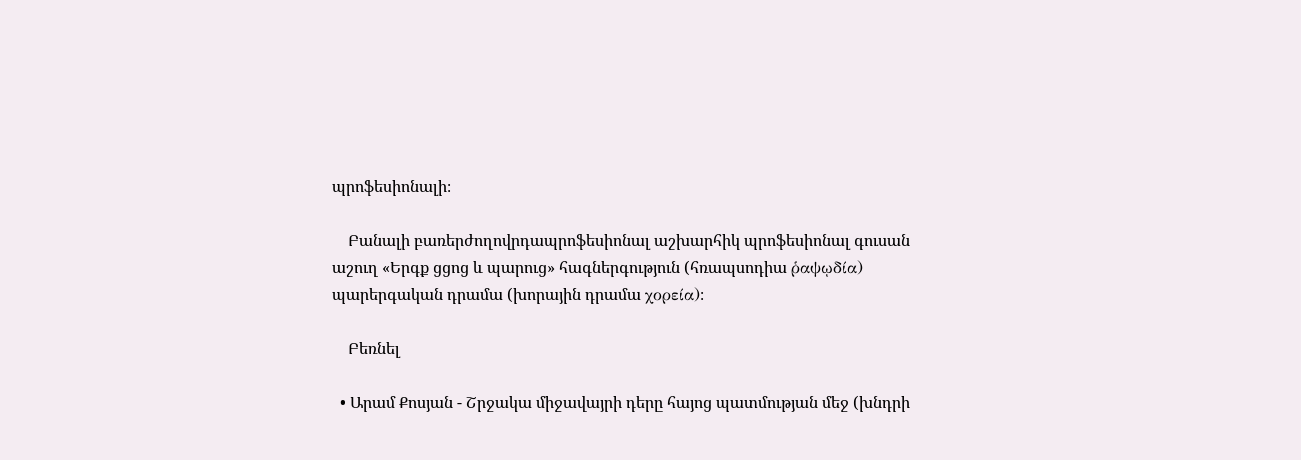պրոֆեսիոնալի։

    Բանալի բառերժողովրդապրոֆեսիոնալ աշխարհիկ պրոֆեսիոնալ գուսան աշուղ «Երգք ցցոց և պարուց» հագներգություն (հռապսոդիա ῥαψῳδία) պարերգական դրամա (խորային դրամա χορεία)։

    Բեռնել

  • Արամ Քոսյան - Շրջակա միջավայրի դերը հայոց պատմության մեջ (խնդրի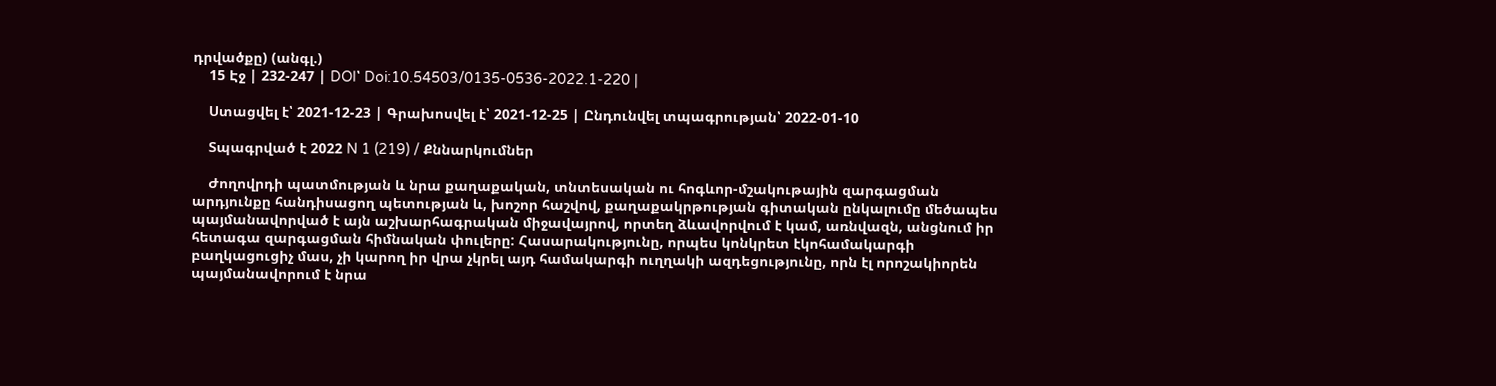դրվածքը) (անգլ.)
    15 Էջ | 232-247 | DOI՝ Doi:10.54503/0135-0536-2022.1-220 |

    Ստացվել է՝ 2021-12-23 | Գրախոսվել է՝ 2021-12-25 | Ընդունվել տպագրության՝ 2022-01-10

    Տպագրված է 2022 N 1 (219) / Քննարկումներ

    Ժողովրդի պատմության և նրա քաղաքական, տնտեսական ու հոգևոր-մշակութային զարգացման արդյունքը հանդիսացող պետության և, խոշոր հաշվով, քաղաքակրթության գիտական ընկալումը մեծապես պայմանավորված է այն աշխարհագրական միջավայրով, որտեղ ձևավորվում է կամ, առնվազն, անցնում իր հետագա զարգացման հիմնական փուլերը: Հասարակությունը, որպես կոնկրետ էկոհամակարգի բաղկացուցիչ մաս, չի կարող իր վրա չկրել այդ համակարգի ուղղակի ազդեցությունը, որն էլ որոշակիորեն պայմանավորում է նրա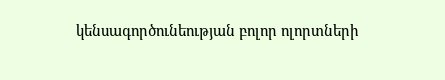կենսագործունեության բոլոր ոլորտների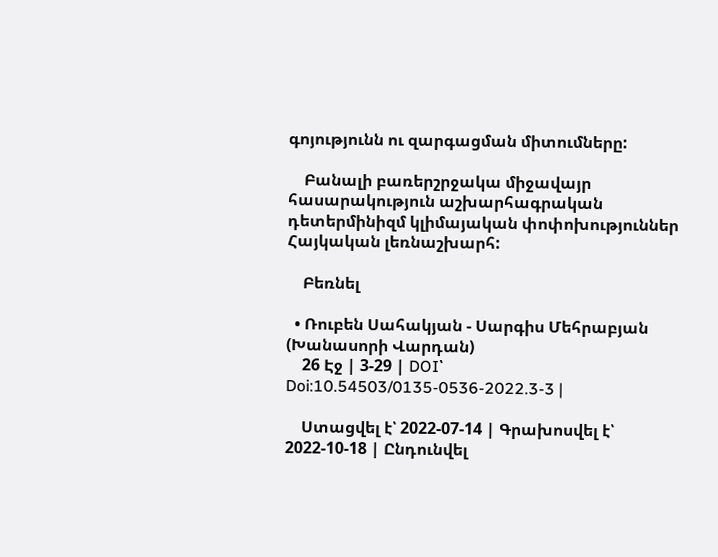գոյությունն ու զարգացման միտումները:

    Բանալի բառերշրջակա միջավայր հասարակություն աշխարհագրական դետերմինիզմ կլիմայական փոփոխություններ Հայկական լեռնաշխարհ:

    Բեռնել

  • Ռուբեն Սահակյան - Սարգիս Մեհրաբյան (Խանասորի Վարդան)
    26 Էջ | 3-29 | DOI՝ Doi:10.54503/0135-0536-2022.3-3 |

    Ստացվել է՝ 2022-07-14 | Գրախոսվել է՝ 2022-10-18 | Ընդունվել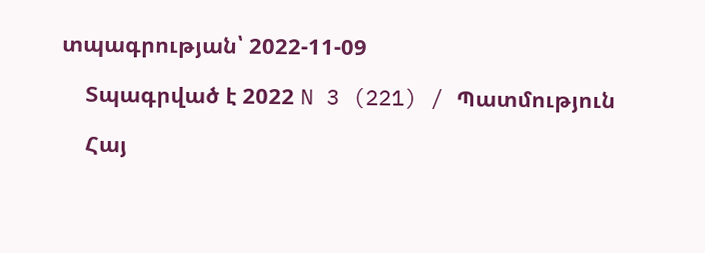տպագրության՝ 2022-11-09

    Տպագրված է 2022 N 3 (221) / Պատմություն

    Հայ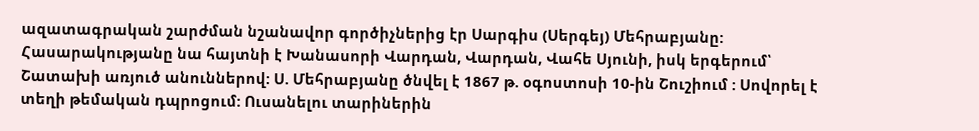ազատագրական շարժման նշանավոր գործիչներից էր Սարգիս (Սերգեյ) Մեհրաբյանը: Հասարակությանը նա հայտնի է Խանասորի Վարդան, Վարդան, Վահե Սյունի, իսկ երգերում՝ Շատախի առյուծ անուններով: Ս. Մեհրաբյանը ծնվել է 1867 թ. օգոստոսի 10-ին Շուշիում : Սովորել է տեղի թեմական դպրոցում: Ուսանելու տարիներին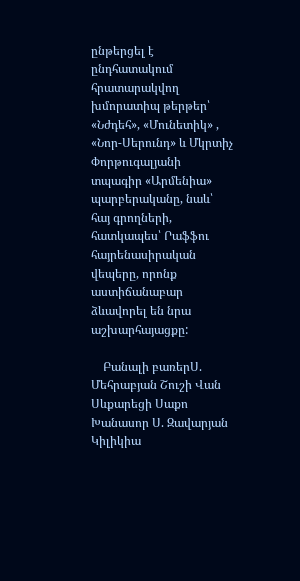ընթերցել է ընդհատակում հրատարակվող խմորատիպ թերթեր՝ «Նժդեհ», «Մունետիկ» , «Նոր-Սերունդ» և Մկրտիչ Փորթուգալյանի տպագիր «Արմենիա» պարբերականը, նաև՝ հայ գրողների, հատկապես՝ Րաֆֆու հայրենասիրական վեպերը, որոնք աստիճանաբար ձևավորել են նրա աշխարհայացքը:

    Բանալի բառերՍ. Մեհրաբյան Շուշի Վան Սևքարեցի Սաքո Խանասոր Ս. Զավարյան Կիլիկիա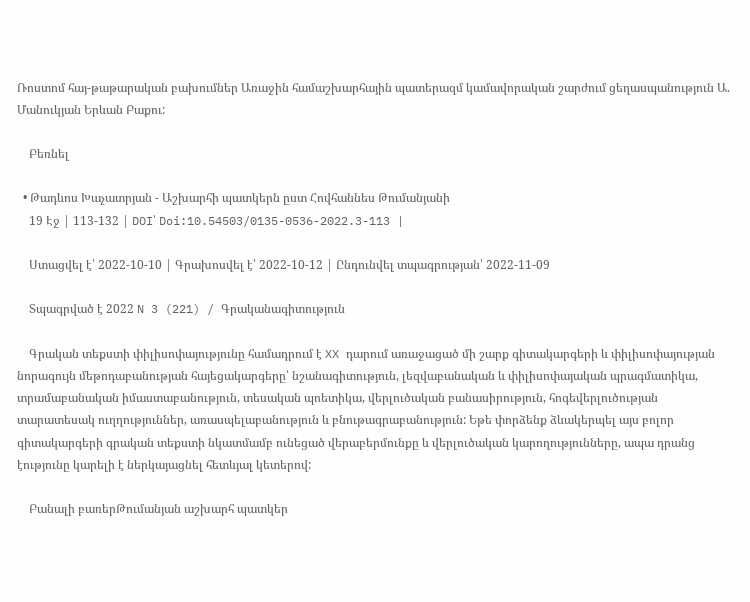Ռոստոմ հայ-թաթարական բախումներ Առաջին համաշխարհային պատերազմ կամավորական շարժում ցեղասպանություն Ա. Մանուկյան Երևան Բաքու:

    Բեռնել

  • Թադևոս Խաչատրյան - Աշխարհի պատկերն ըստ Հովհաննես Թումանյանի
    19 Էջ | 113-132 | DOI՝ Doi:10.54503/0135-0536-2022.3-113 |

    Ստացվել է՝ 2022-10-10 | Գրախոսվել է՝ 2022-10-12 | Ընդունվել տպագրության՝ 2022-11-09

    Տպագրված է 2022 N 3 (221) / Գրականագիտություն

    Գրական տեքստի փիլիսոփայությունը համադրում է XX դարում առաջացած մի շարք գիտակարգերի և փիլիսոփայության նորագույն մեթոդաբանության հայեցակարգերը՝ նշանագիտություն, լեզվաբանական և փիլիսոփայական պրագմատիկա, տրամաբանական իմաստաբանություն, տեսական պոետիկա, վերլուծական բանասիրություն, հոգեվերլուծության տարատեսակ ուղղություններ, առասպելաբանություն և բնութագրաբանություն: Եթե փորձենք ձևակերպել այս բոլոր գիտակարգերի գրական տեքստի նկատմամբ ունեցած վերաբերմունքը և վերլուծական կարողությունները, ապա դրանց էությունը կարելի է ներկայացնել հետևյալ կետերով:

    Բանալի բառերԹումանյան աշխարհ պատկեր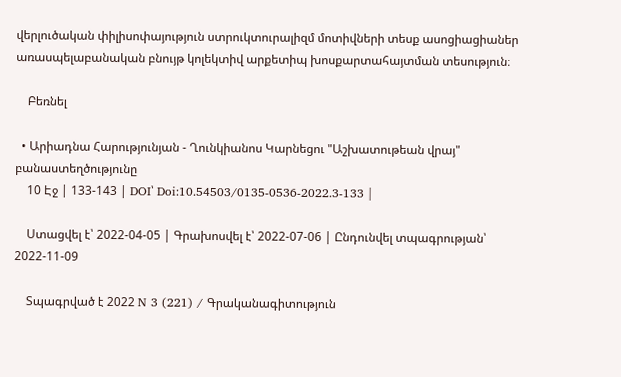վերլուծական փիլիսոփայություն ստրուկտուրալիզմ մոտիվների տեսք ասոցիացիաներ առասպելաբանական բնույթ կոլեկտիվ արքետիպ խոսքարտահայտման տեսություն։

    Բեռնել

  • Արիադնա Հարությունյան - Ղունկիանոս Կարնեցու "Աշխատութեան վրայ" բանաստեղծությունը
    10 Էջ | 133-143 | DOI՝ Doi:10.54503/0135-0536-2022.3-133 |

    Ստացվել է՝ 2022-04-05 | Գրախոսվել է՝ 2022-07-06 | Ընդունվել տպագրության՝ 2022-11-09

    Տպագրված է 2022 N 3 (221) / Գրականագիտություն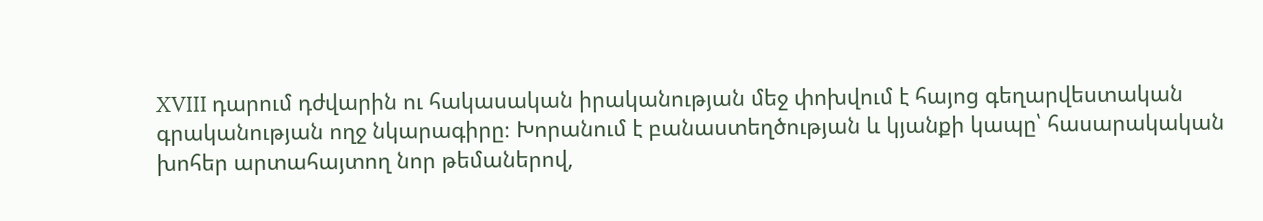XVIII դարում դժվարին ու հակասական իրականության մեջ փոխվում է հայոց գեղարվեստական գրականության ողջ նկարագիրը։ Խորանում է բանաստեղծության և կյանքի կապը՝ հասարակական խոհեր արտահայտող նոր թեմաներով,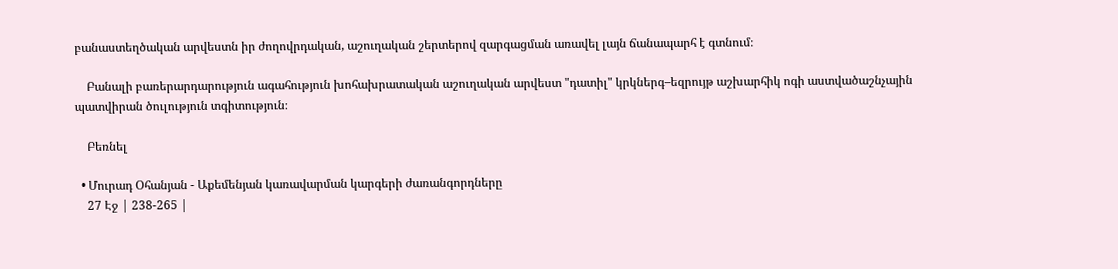բանաստեղծական արվեստն իր ժողովրդական, աշուղական շերտերով զարգացման առավել լայն ճանապարհ է գտնում։

    Բանալի բառերարդարություն ագահություն խոհախրատական աշուղական արվեստ "դատիլ" կրկներգ–եզրույթ աշխարհիկ ոգի աստվածաշնչային պատվիրան ծուլություն տգիտություն։

    Բեռնել

  • Մուրադ Օհանյան - Աքեմենյան կառավարման կարգերի ժառանգորդները
    27 Էջ | 238-265 |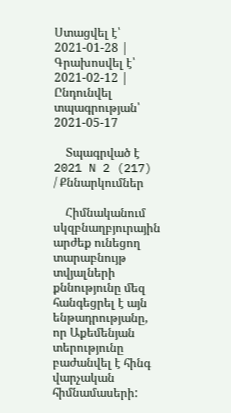Ստացվել է՝ 2021-01-28 | Գրախոսվել է՝ 2021-02-12 | Ընդունվել տպագրության՝ 2021-05-17

    Տպագրված է 2021 N 2 (217) / Քննարկումներ

    Հիմնականում սկզբնաղբյուրային արժեք ունեցող տարաբնույթ տվյալների քննությունը մեզ հանգեցրել է այն ենթադրությանը, որ Աքեմենյան տերությունը բաժանվել է հինգ վարչական հիմնամասերի: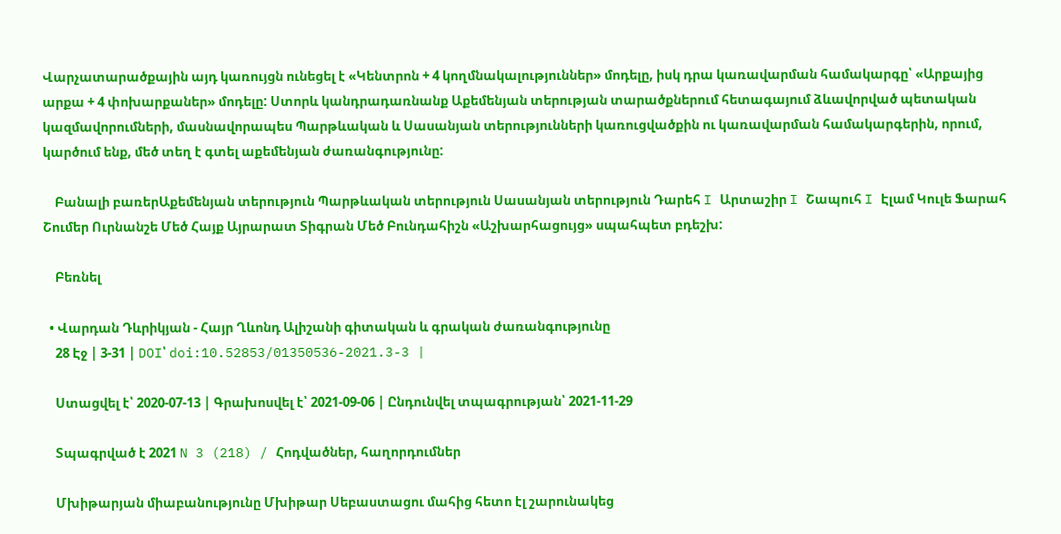Վարչատարածքային այդ կառույցն ունեցել է «Կենտրոն + 4 կողմնակալություններ» մոդելը, իսկ դրա կառավարման համակարգը՝ «Արքայից արքա + 4 փոխարքաներ» մոդելը: Ստորև կանդրադառնանք Աքեմենյան տերության տարածքներում հետագայում ձևավորված պետական կազմավորումների, մասնավորապես Պարթևական և Սասանյան տերությունների կառուցվածքին ու կառավարման համակարգերին, որում, կարծում ենք, մեծ տեղ է գտել աքեմենյան ժառանգությունը:

    Բանալի բառերԱքեմենյան տերություն Պարթևական տերություն Սասանյան տերություն Դարեհ I Արտաշիր I Շապուհ I Էլամ Կուլե Ֆարահ Շումեր Ուրնանշե Մեծ Հայք Այրարատ Տիգրան Մեծ Բունդահիշն «Աշխարհացույց» սպահպետ բդեշխ:

    Բեռնել

  • Վարդան Դևրիկյան - Հայր Ղևոնդ Ալիշանի գիտական և գրական ժառանգությունը
    28 Էջ | 3-31 | DOI՝ doi:10.52853/01350536-2021.3-3 |

    Ստացվել է՝ 2020-07-13 | Գրախոսվել է՝ 2021-09-06 | Ընդունվել տպագրության՝ 2021-11-29

    Տպագրված է 2021 N 3 (218) / Հոդվածներ, հաղորդումներ

    Մխիթարյան միաբանությունը Մխիթար Սեբաստացու մահից հետո էլ շարունակեց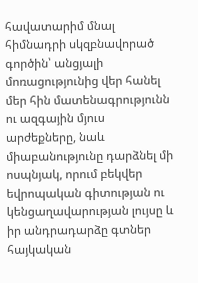հավատարիմ մնալ հիմնադրի սկզբնավորած գործին՝ անցյալի մոռացությունից վեր հանել մեր հին մատենագրությունն ու ազգային մյուս արժեքները, նաև միաբանությունը դարձնել մի ոսպնյակ, որում բեկվեր եվրոպական գիտության ու կենցաղավարության լույսը և իր անդրադարձը գտներ հայկական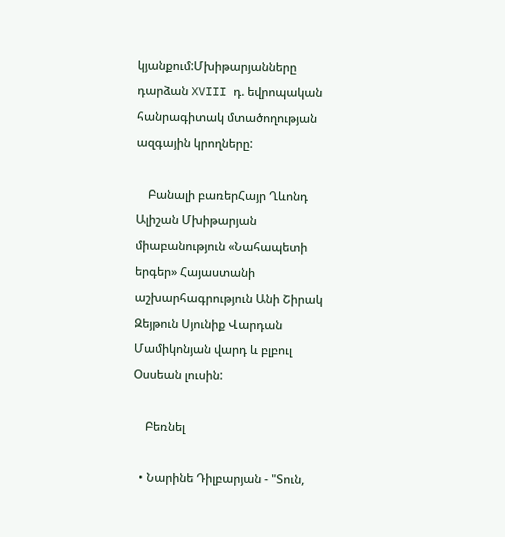կյանքում:Մխիթարյանները դարձան XVIII դ. եվրոպական հանրագիտակ մտածողության ազգային կրողները:

    Բանալի բառերՀայր Ղևոնդ Ալիշան Մխիթարյան միաբանություն «Նահապետի երգեր» Հայաստանի աշխարհագրություն Անի Շիրակ Զեյթուն Սյունիք Վարդան Մամիկոնյան վարդ և բլբուլ Օսսեան լուսին:

    Բեռնել

  • Նարինե Դիլբարյան - "Տուն,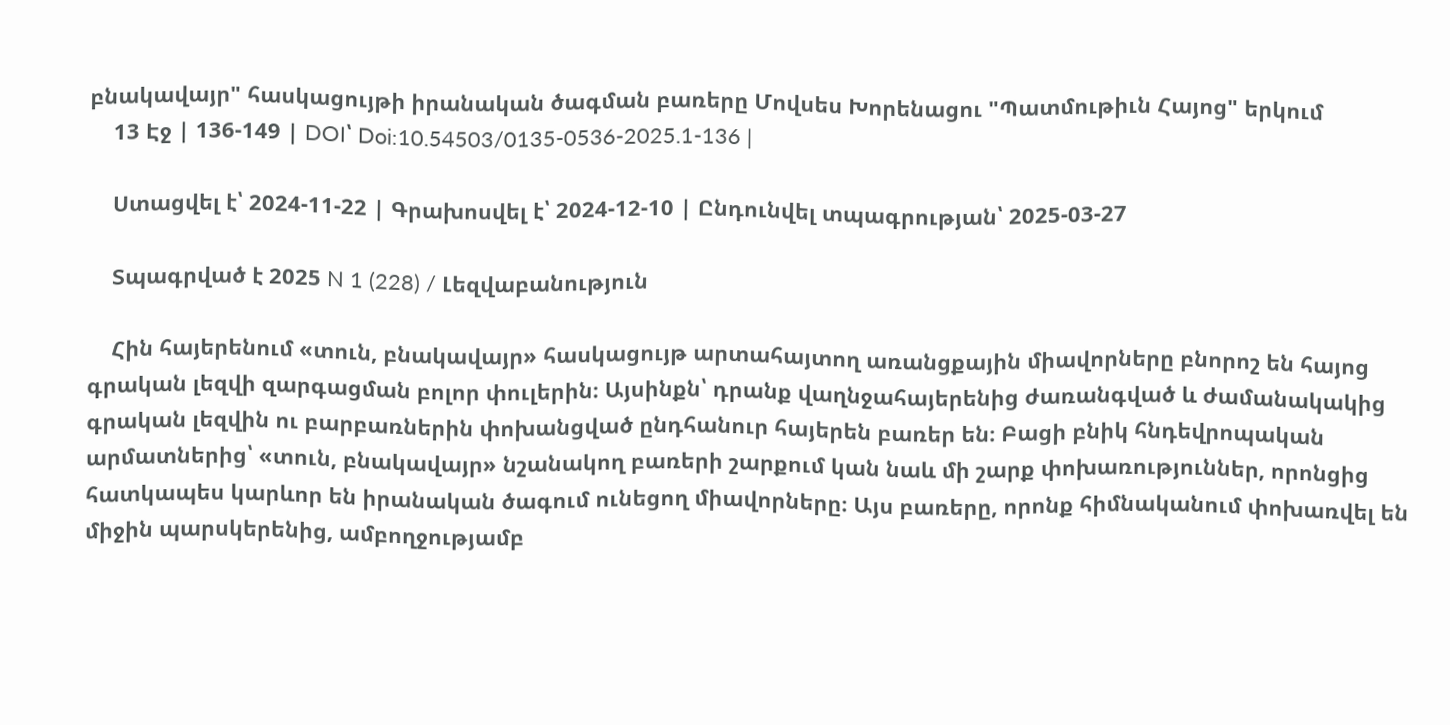բնակավայր" հասկացույթի իրանական ծագման բառերը Մովսես Խորենացու "Պատմութիւն Հայոց" երկում
    13 Էջ | 136-149 | DOI՝ Doi:10.54503/0135-0536-2025.1-136 |

    Ստացվել է՝ 2024-11-22 | Գրախոսվել է՝ 2024-12-10 | Ընդունվել տպագրության՝ 2025-03-27

    Տպագրված է 2025 N 1 (228) / Լեզվաբանություն

    Հին հայերենում «տուն, բնակավայր» հասկացույթ արտահայտող առանցքային միավորները բնորոշ են հայոց գրական լեզվի զարգացման բոլոր փուլերին։ Այսինքն՝ դրանք վաղնջահայերենից ժառանգված և ժամանակակից գրական լեզվին ու բարբառներին փոխանցված ընդհանուր հայերեն բառեր են։ Բացի բնիկ հնդեվրոպական արմատներից՝ «տուն, բնակավայր» նշանակող բառերի շարքում կան նաև մի շարք փոխառություններ, որոնցից հատկապես կարևոր են իրանական ծագում ունեցող միավորները։ Այս բառերը, որոնք հիմնականում փոխառվել են միջին պարսկերենից, ամբողջությամբ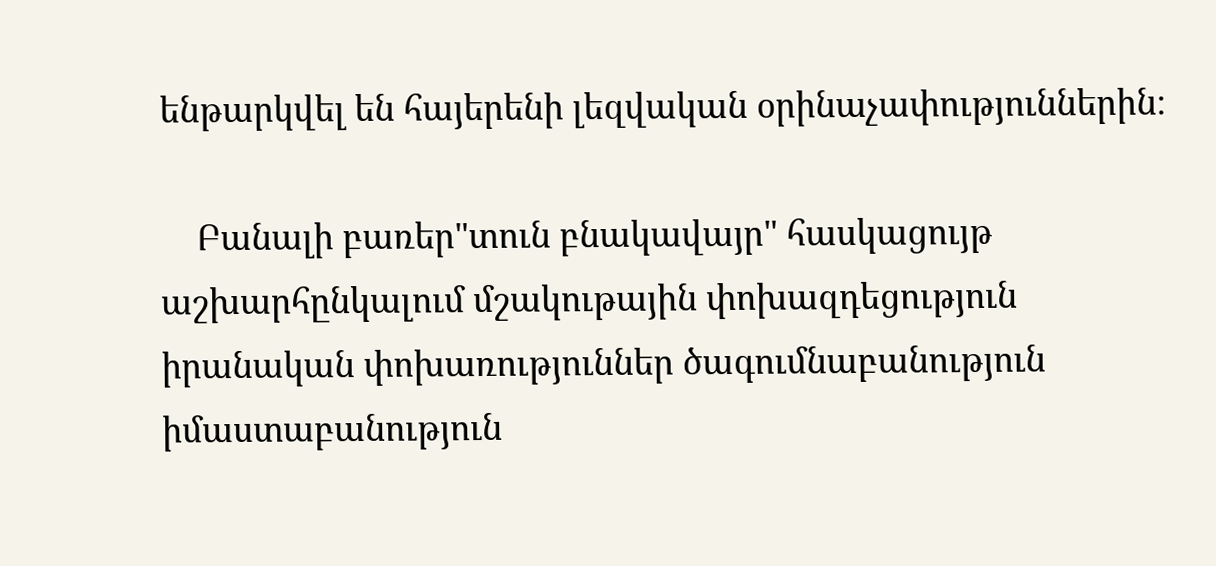ենթարկվել են հայերենի լեզվական օրինաչափություններին։

    Բանալի բառեր"տուն բնակավայր" հասկացույթ աշխարհընկալում մշակութային փոխազդեցություն իրանական փոխառություններ ծագումնաբանություն իմաստաբանություն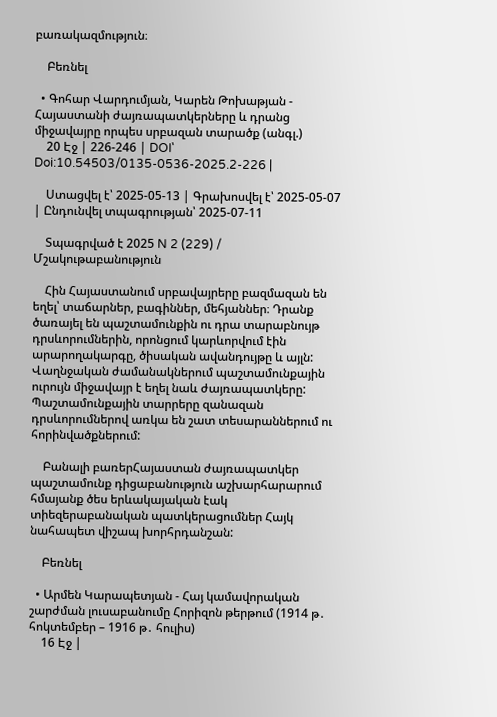բառակազմություն։

    Բեռնել

  • Գոհար Վարդումյան, Կարեն Թոխաթյան - Հայաստանի ժայռապատկերները և դրանց միջավայրը որպես սրբազան տարածք (անգլ.)
    20 Էջ | 226-246 | DOI՝ Doi:10.54503/0135-0536-2025.2-226 |

    Ստացվել է՝ 2025-05-13 | Գրախոսվել է՝ 2025-05-07 | Ընդունվել տպագրության՝ 2025-07-11

    Տպագրված է 2025 N 2 (229) / Մշակութաբանություն

    Հին Հայաստանում սրբավայրերը բազմազան են եղել՝ տաճարներ, բագիններ, մեհյաններ։ Դրանք ծառայել են պաշտամունքին ու դրա տարաբնույթ դրսևորումներին, որոնցում կարևորվում էին արարողակարգը, ծիսական ավանդույթը և այլն: Վաղնջական ժամանակներում պաշտամունքային ուրույն միջավայր է եղել նաև ժայռապատկերը: Պաշտամունքային տարրերը զանազան դրսևորումներով առկա են շատ տեսարաններում ու հորինվածքներում:

    Բանալի բառերՀայաստան ժայռապատկեր պաշտամունք դիցաբանություն աշխարհարարում հմայանք ծես երևակայական էակ տիեզերաբանական պատկերացումներ Հայկ նահապետ վիշապ խորհրդանշան:

    Բեռնել

  • Արմեն Կարապետյան - Հայ կամավորական շարժման լուսաբանումը Հորիզոն թերթում (1914 թ․ հոկտեմբեր – 1916 թ․ հուլիս)
    16 Էջ |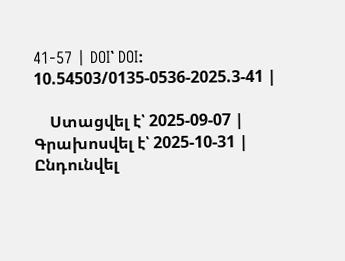41-57 | DOI՝ DOI: 10.54503/0135-0536-2025.3-41 |

    Ստացվել է՝ 2025-09-07 | Գրախոսվել է՝ 2025-10-31 | Ընդունվել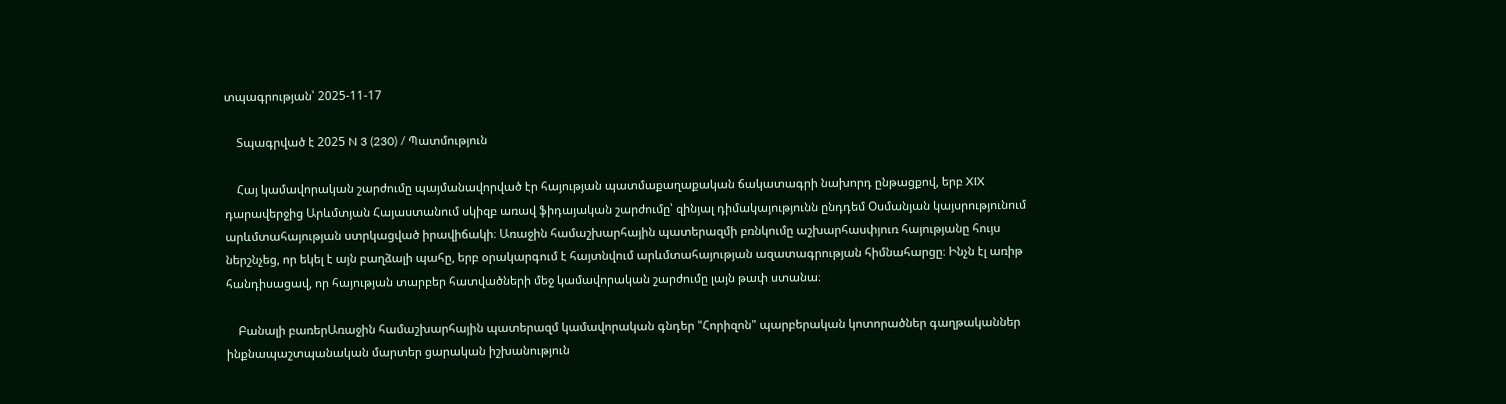տպագրության՝ 2025-11-17

    Տպագրված է 2025 N 3 (230) / Պատմություն

    Հայ կամավորական շարժումը պայմանավորված էր հայության պատմաքաղաքական ճակատագրի նախորդ ընթացքով, երբ XIX դարավերջից Արևմտյան Հայաստանում սկիզբ առավ ֆիդայական շարժումը՝ զինյալ դիմակայությունն ընդդեմ Օսմանյան կայսրությունում արևմտահայության ստրկացված իրավիճակի։ Առաջին համաշխարհային պատերազմի բռնկումը աշխարհասփյուռ հայությանը հույս ներշնչեց, որ եկել է այն բաղձալի պահը, երբ օրակարգում է հայտնվում արևմտահայության ազատագրության հիմնահարցը։ Ինչն էլ առիթ հանդիսացավ, որ հայության տարբեր հատվածների մեջ կամավորական շարժումը լայն թափ ստանա։

    Բանալի բառերԱռաջին համաշխարհային պատերազմ կամավորական գնդեր "Հորիզոն" պարբերական կոտորածներ գաղթականներ ինքնապաշտպանական մարտեր ցարական իշխանություն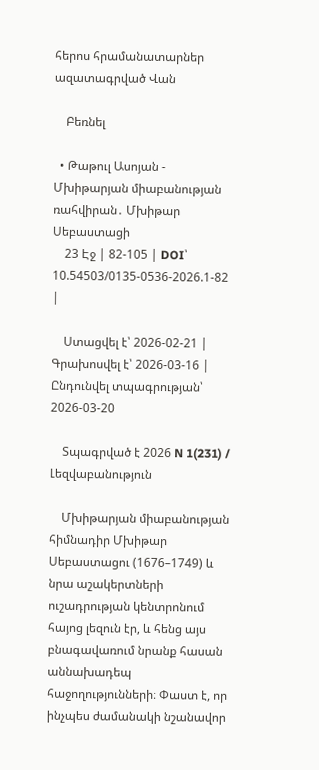հերոս հրամանատարներ ազատագրված Վան

    Բեռնել

  • Թաթուլ Ասոյան - Մխիթարյան միաբանության ռահվիրան․ Մխիթար Սեբաստացի
    23 Էջ | 82-105 | DOI՝ 10.54503/0135-0536-2026.1-82 |

    Ստացվել է՝ 2026-02-21 | Գրախոսվել է՝ 2026-03-16 | Ընդունվել տպագրության՝ 2026-03-20

    Տպագրված է 2026 N 1(231) / Լեզվաբանություն

    Մխիթարյան միաբանության հիմնադիր Մխիթար Սեբաստացու (1676–1749) և նրա աշակերտների ուշադրության կենտրոնում հայոց լեզուն էր, և հենց այս բնագավառում նրանք հասան աննախադեպ հաջողությունների։ Փաստ է, որ ինչպես ժամանակի նշանավոր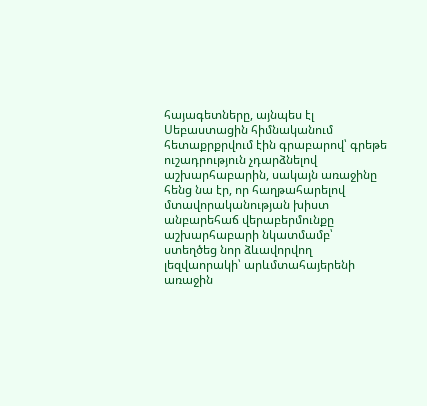հայագետները, այնպես էլ Սեբաստացին հիմնականում հետաքրքրվում էին գրաբարով՝ գրեթե ուշադրություն չդարձնելով աշխարհաբարին, սակայն առաջինը հենց նա էր, որ հաղթահարելով մտավորականության խիստ անբարեհաճ վերաբերմունքը աշխարհաբարի նկատմամբ՝ ստեղծեց նոր ձևավորվող լեզվաորակի՝ արևմտահայերենի առաջին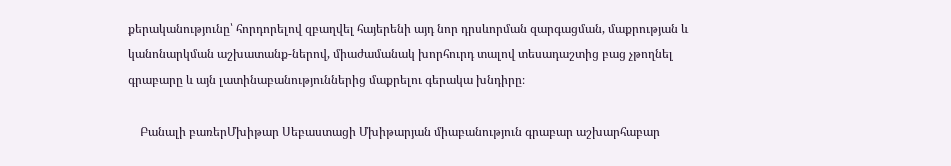քերականությունը՝ հորդորելով զբաղվել հայերենի այդ նոր դրսևորման զարգացման, մաքրության և կանոնարկման աշխատանք-ներով, միաժամանակ խորհուրդ տալով տեսադաշտից բաց չթողնել գրաբարը և այն լատինաբանություններից մաքրելու գերակա խնդիրը։

    Բանալի բառերՄխիթար Սեբաստացի Մխիթարյան միաբանություն գրաբար աշխարհաբար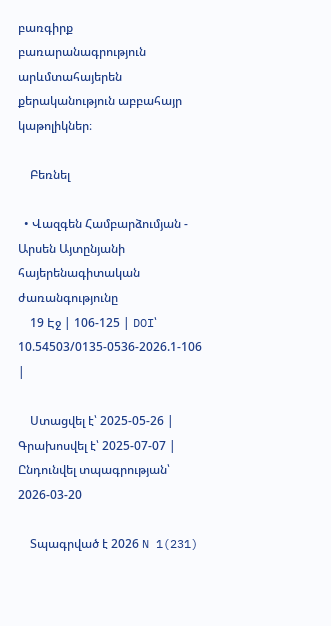բառգիրք բառարանագրություն արևմտահայերեն քերականություն աբբահայր կաթոլիկներ։

    Բեռնել

  • Վազգեն Համբարձումյան - Արսեն Այտընյանի հայերենագիտական ժառանգությունը
    19 Էջ | 106-125 | DOI՝ 10.54503/0135-0536-2026.1-106 |

    Ստացվել է՝ 2025-05-26 | Գրախոսվել է՝ 2025-07-07 | Ընդունվել տպագրության՝ 2026-03-20

    Տպագրված է 2026 N 1(231)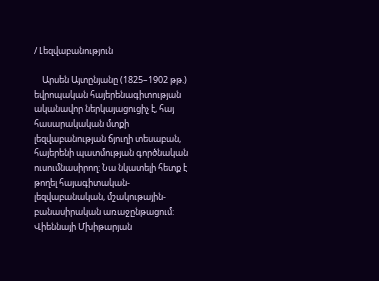/ Լեզվաբանություն

    Արսեն Այտընյանը (1825–1902 թթ.) եվրոպական հայերենագիտության ականավոր ներկայացուցիչ է, հայ հասարակական մտքի լեզվաբանության ճյուղի տեսաբան, հայերենի պատմության գործնական ուսումնասիրող: Նա նկատելի հետք է թողել հայագիտական-լեզվաբանական, մշակութային-բանասիրական առաջընթացում: Վիեննայի Մխիթարյան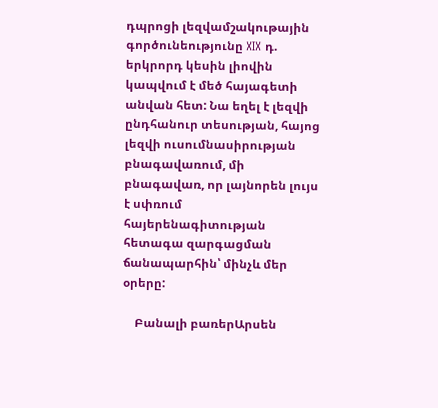դպրոցի լեզվամշակութային գործունեությունը XIX դ. երկրորդ կեսին լիովին կապվում է մեծ հայագետի անվան հետ: Նա եղել է լեզվի ընդհանուր տեսության, հայոց լեզվի ուսումնասիրության բնագավառում, մի բնագավառ, որ լայնորեն լույս է սփռում հայերենագիտության հետագա զարգացման ճանապարհին՝ մինչև մեր օրերը:

    Բանալի բառերԱրսեն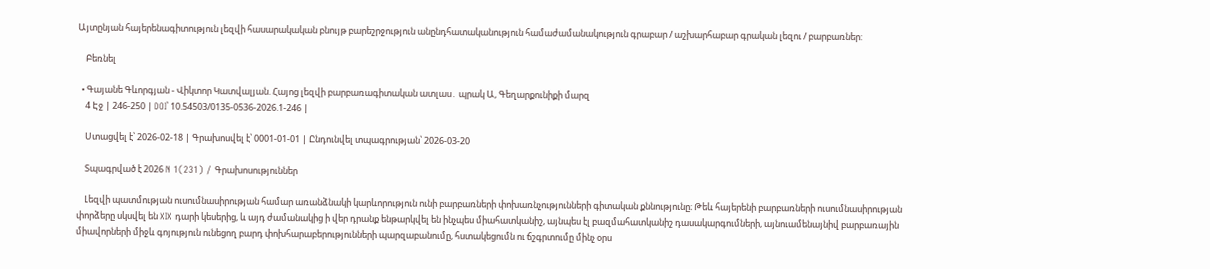Այտընյան հայերենագիտություն լեզվի հասարակական բնույթ բարեշրջություն անընդհատականություն համաժամանակություն գրաբար / աշխարհաբար գրական լեզու / բարբառներ:

    Բեռնել

  • Գայանե Գևորգյան - Վիկտոր Կատվալյան. Հայոց լեզվի բարբառագիտական ատլաս․ պրակ Ա, Գեղարքունիքի մարզ
    4 Էջ | 246-250 | DOI՝ 10.54503/0135-0536-2026.1-246 |

    Ստացվել է՝ 2026-02-18 | Գրախոսվել է՝ 0001-01-01 | Ընդունվել տպագրության՝ 2026-03-20

    Տպագրված է 2026 N 1(231) / Գրախոսություններ

    Լեզվի պատմության ուսումնասիրության համար առանձնակի կարևորություն ունի բարբառների փոխառնչությունների գիտական քննությունը։ Թեև հայերենի բարբառների ուսումնասիրության փորձերը սկսվել են XIX դարի կեսերից, և այդ ժամանակից ի վեր դրանք ենթարկվել են ինչպես միահատկանիշ, այնպես էլ բազմահատկանիշ դասակարգումների, այնուամենայնիվ բարբառային միավորների միջև գոյություն ունեցող բարդ փոխհարաբերությունների պարզաբանումը, հստակեցումն ու ճշգրտումը մինչ օրս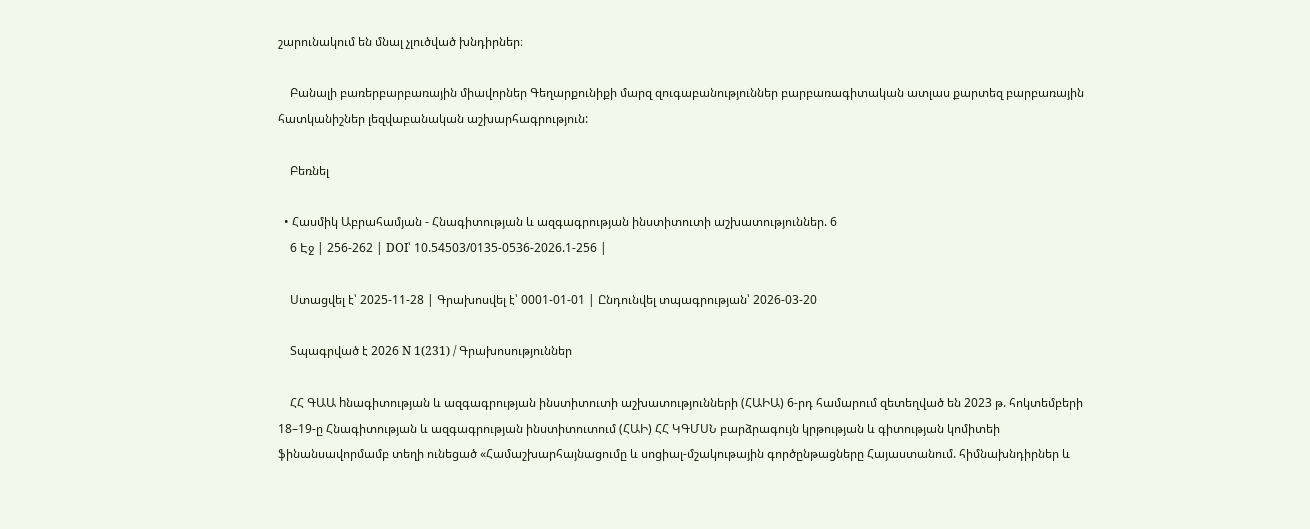շարունակում են մնալ չլուծված խնդիրներ։

    Բանալի բառերբարբառային միավորներ Գեղարքունիքի մարզ զուգաբանություններ բարբառագիտական ատլաս քարտեզ բարբառային հատկանիշներ լեզվաբանական աշխարհագրություն:

    Բեռնել

  • Հասմիկ Աբրահամյան - Հնագիտության և ազգագրության ինստիտուտի աշխատություններ. 6
    6 Էջ | 256-262 | DOI՝ 10.54503/0135-0536-2026.1-256 |

    Ստացվել է՝ 2025-11-28 | Գրախոսվել է՝ 0001-01-01 | Ընդունվել տպագրության՝ 2026-03-20

    Տպագրված է 2026 N 1(231) / Գրախոսություններ

    ՀՀ ԳԱԱ hնագիտության և ազգագրության ինստիտուտի աշխատությունների (ՀԱԻԱ) 6-րդ համարում զետեղված են 2023 թ. հոկտեմբերի 18–19-ը Հնագիտության և ազգագրության ինստիտուտում (ՀԱԻ) ՀՀ ԿԳՄՍՆ բարձրագույն կրթության և գիտության կոմիտեի ֆինանսավորմամբ տեղի ունեցած «Համաշխարհայնացումը և սոցիալ-մշակութային գործընթացները Հայաստանում. հիմնախնդիրներ և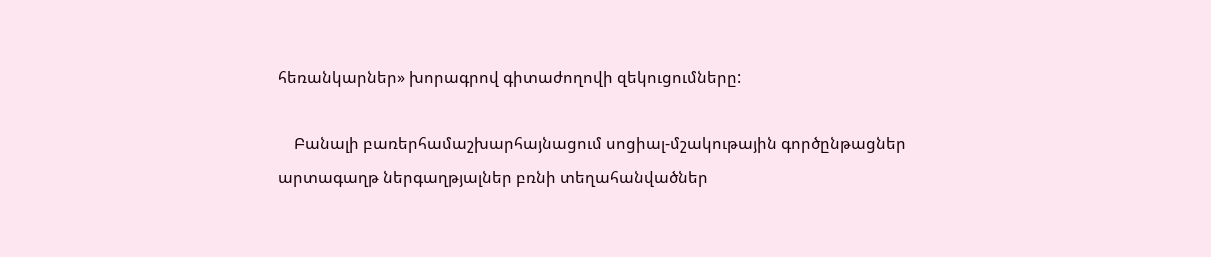հեռանկարներ» խորագրով գիտաժողովի զեկուցումները:

    Բանալի բառերհամաշխարհայնացում սոցիալ-մշակութային գործընթացներ արտագաղթ ներգաղթյալներ բռնի տեղահանվածներ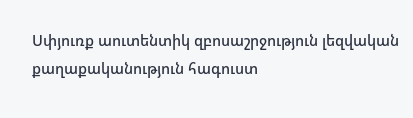Սփյուռք աուտենտիկ զբոսաշրջություն լեզվական քաղաքականություն հագուստ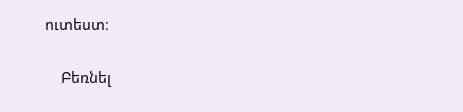ուտեստ։

    Բեռնել